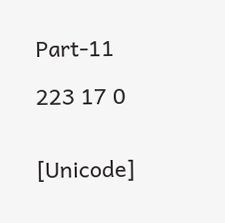Part-11

223 17 0


[Unicode]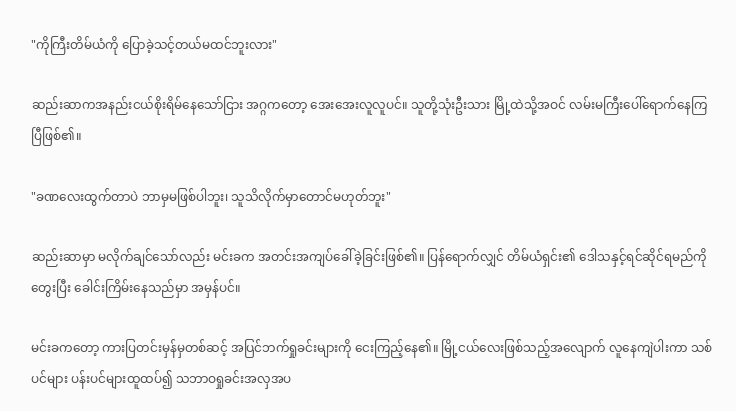"ကိုကြီးတိမ်ယံကို ပြောခဲ့သင့်တယ်မထင်ဘူးလား"

ဆည်းဆာကအနည်းငယ်စိုးရိမ်နေသော်ငြား အဂ္ဂကတော့ အေးအေးလူလူပင်။ သူတို့သုံးဦးသား မြို့ထဲသို့အဝင် လမ်းမကြီးပေါ်ရောက်နေကြပြီဖြစ်၏။

"ခဏလေးထွက်တာပဲ ဘာမှမဖြစ်ပါဘူး၊ သူသိလိုက်မှာတောင်မဟုတ်ဘူး"

ဆည်းဆာမှာ မလိုက်ချင်သော်လည်း မင်းခက အတင်းအကျပ်ခေါ်ခဲ့ခြင်းဖြစ်၏။ ပြန်ရောက်လျှင် တိမ်ယံရှင်း၏ ဒေါသနှင့်ရင်ဆိုင်ရမည်ကိုတွေးပြီး ခေါင်းကြိမ်းနေသည်မှာ အမှန်ပင်။

မင်းခကတော့ ကားပြတင်းမှန်မှတစ်ဆင့် အပြင်ဘက်ရှုခင်းများကို ငေးကြည့်နေ၏။ မြို့ငယ်လေးဖြစ်သည့်အလျောက် လူနေကျဲပါးကာ သစ်ပင်များ ပန်းပင်များထူထပ်၍ သဘာဝရှုခင်းအလှအပ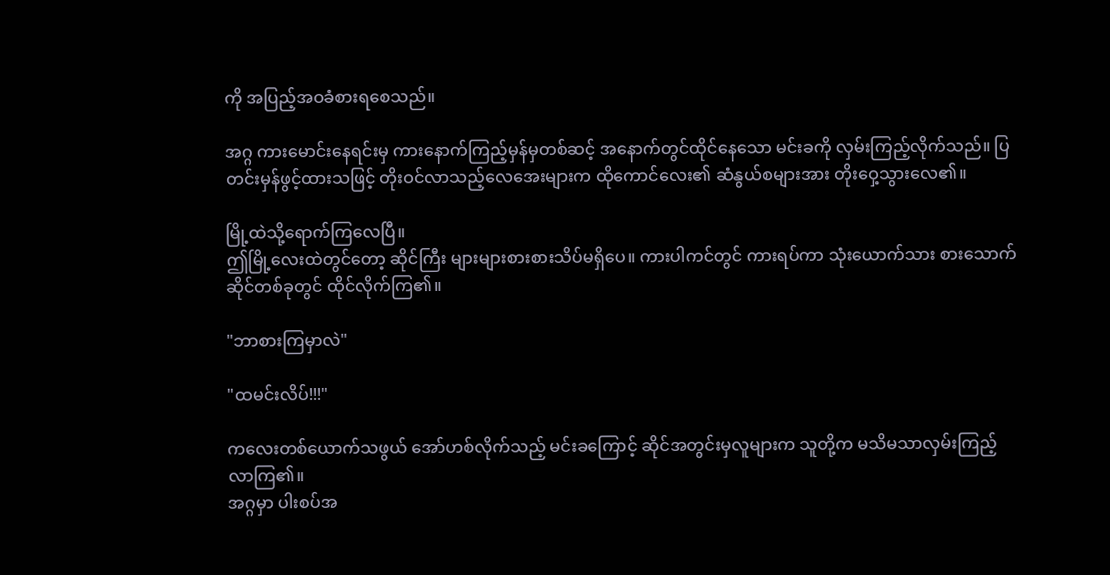ကို အပြည့်အဝခံစားရစေသည်။

အဂ္ဂ ကားမောင်းနေရင်းမှ ကားနောက်ကြည့်မှန်မှတစ်ဆင့် အနောက်တွင်ထိုင်နေသော မင်းခကို လှမ်းကြည့်လိုက်သည်။ ပြတင်းမှန်ဖွင့်ထားသဖြင့် တိုးဝင်လာသည့်လေအေးများက ထိုကောင်လေး၏ ဆံနွယ်စများအား တိုးဝှေ့သွားလေ၏။

မြို့ထဲသို့ရောက်ကြလေပြီ။
ဤမြို့လေးထဲတွင်တော့ ဆိုင်ကြီး များများစားစားသိပ်မရှိပေ။ ကားပါကင်တွင် ကားရပ်ကာ သုံးယောက်သား စားသောက်ဆိုင်တစ်ခုတွင် ထိုင်လိုက်ကြ၏။

"ဘာစားကြမှာလဲ"

"ထမင်းလိပ်!!!"

ကလေးတစ်ယောက်သဖွယ် အော်ဟစ်လိုက်သည့် မင်းခကြောင့် ဆိုင်အတွင်းမှလူများက သူတို့က မသိမသာလှမ်းကြည့်လာကြ၏။
အဂ္ဂမှာ ပါးစပ်အ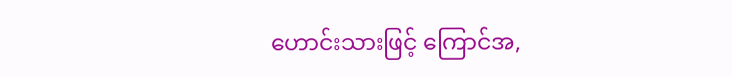ဟောင်းသားဖြင့် ကြောင်အ,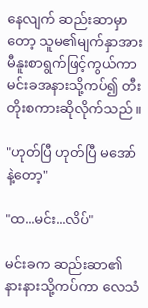နေလျက် ဆည်းဆာမှာတော့ သူမ၏မျက်နှာအား မီနူးစာရွက်ဖြင့်ကွယ်ကာ မင်းခအနားသို့ကပ်၍ တီးတိုးစကားဆိုလိုက်သည်။

"ဟုတ်ပြီ ဟုတ်ပြီ မအော်နဲ့တော့"

"ထ...မင်း...လိပ်"

မင်းခက ဆည်းဆာ၏ နားနားသို့ကပ်ကာ လေသံ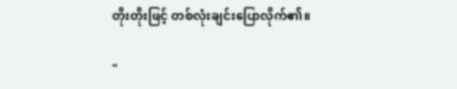တိုးတိုးဖြင့် တစ်လုံးချင်းပြောလိုက်၏။

"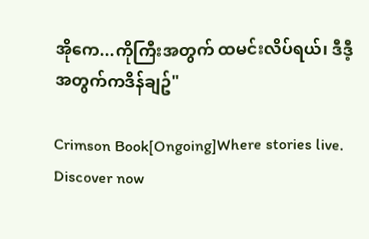အိုကေ...ကိုကြီးအတွက် ထမင်းလိပ်ရယ်၊ ဒီဒီ့အတွက်ကဒိန်ချဥ်"

Crimson Book[Ongoing]Where stories live. Discover now